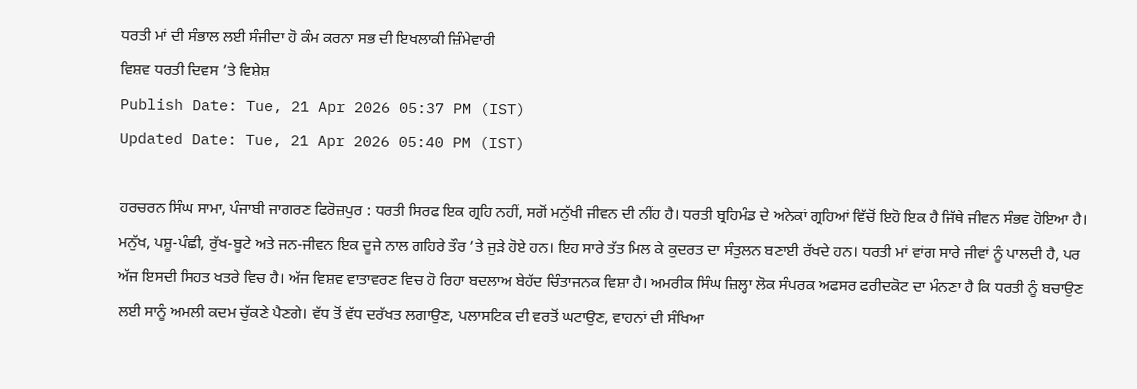ਧਰਤੀ ਮਾਂ ਦੀ ਸੰਭਾਲ ਲਈ ਸੰਜੀਦਾ ਹੋ ਕੰਮ ਕਰਨਾ ਸਭ ਦੀ ਇਖਲਾਕੀ ਜ਼ਿੰਮੇਵਾਰੀ
ਵਿਸ਼ਵ ਧਰਤੀ ਦਿਵਸ ’ਤੇ ਵਿਸ਼ੇਸ਼
Publish Date: Tue, 21 Apr 2026 05:37 PM (IST)
Updated Date: Tue, 21 Apr 2026 05:40 PM (IST)

ਹਰਚਰਨ ਸਿੰਘ ਸਾਮਾ, ਪੰਜਾਬੀ ਜਾਗਰਣ ਫਿਰੋਜ਼ਪੁਰ : ਧਰਤੀ ਸਿਰਫ ਇਕ ਗ੍ਰਹਿ ਨਹੀਂ, ਸਗੋਂ ਮਨੁੱਖੀ ਜੀਵਨ ਦੀ ਨੀਂਹ ਹੈ। ਧਰਤੀ ਬ੍ਰਹਿਮੰਡ ਦੇ ਅਨੇਕਾਂ ਗ੍ਰਹਿਆਂ ਵਿੱਚੋਂ ਇਹੋ ਇਕ ਹੈ ਜਿੱਥੇ ਜੀਵਨ ਸੰਭਵ ਹੋਇਆ ਹੈ। ਮਨੁੱਖ, ਪਸ਼ੂ-ਪੰਛੀ, ਰੁੱਖ-ਬੂਟੇ ਅਤੇ ਜਨ-ਜੀਵਨ ਇਕ ਦੂਜੇ ਨਾਲ ਗਹਿਰੇ ਤੌਰ ’ਤੇ ਜੁੜੇ ਹੋਏ ਹਨ। ਇਹ ਸਾਰੇ ਤੱਤ ਮਿਲ ਕੇ ਕੁਦਰਤ ਦਾ ਸੰਤੁਲਨ ਬਣਾਈ ਰੱਖਦੇ ਹਨ। ਧਰਤੀ ਮਾਂ ਵਾਂਗ ਸਾਰੇ ਜੀਵਾਂ ਨੂੰ ਪਾਲਦੀ ਹੈ, ਪਰ ਅੱਜ ਇਸਦੀ ਸਿਹਤ ਖਤਰੇ ਵਿਚ ਹੈ। ਅੱਜ ਵਿਸ਼ਵ ਵਾਤਾਵਰਣ ਵਿਚ ਹੋ ਰਿਹਾ ਬਦਲਾਅ ਬੇਹੱਦ ਚਿੰਤਾਜਨਕ ਵਿਸ਼ਾ ਹੈ। ਅਮਰੀਕ ਸਿੰਘ ਜ਼ਿਲ੍ਹਾ ਲੋਕ ਸੰਪਰਕ ਅਫਸਰ ਫਰੀਦਕੋਟ ਦਾ ਮੰਨਣਾ ਹੈ ਕਿ ਧਰਤੀ ਨੂੰ ਬਚਾਉਣ ਲਈ ਸਾਨੂੰ ਅਮਲੀ ਕਦਮ ਚੁੱਕਣੇ ਪੈਣਗੇ। ਵੱਧ ਤੋਂ ਵੱਧ ਦਰੱਖਤ ਲਗਾਉਣ, ਪਲਾਸਟਿਕ ਦੀ ਵਰਤੋਂ ਘਟਾਉਣ, ਵਾਹਨਾਂ ਦੀ ਸੰਖਿਆ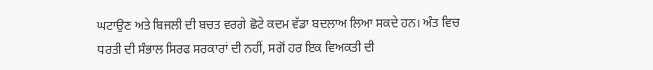ਘਟਾਉਣ ਅਤੇ ਬਿਜਲੀ ਦੀ ਬਚਤ ਵਰਗੇ ਛੋਟੇ ਕਦਮ ਵੱਡਾ ਬਦਲਾਅ ਲਿਆ ਸਕਦੇ ਹਨ। ਅੰਤ ਵਿਚ ਧਰਤੀ ਦੀ ਸੰਭਾਲ ਸਿਰਫ ਸਰਕਾਰਾਂ ਦੀ ਨਹੀਂ, ਸਗੋਂ ਹਰ ਇਕ ਵਿਅਕਤੀ ਦੀ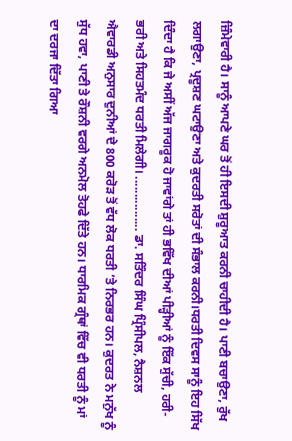ਜ਼ਿੰਮੇਵਾਰੀ ਹੈ। ਸਾਨੂੰ ਆਪਣੇ ਘਰ ਤੋਂ ਹੀ ਇਸਦੀ ਸ਼ੁਰੂਆਤ ਕਰਨੀ ਚਾਹੀਦੀ ਹੈ। ਪਾਣੀ ਬਚਾਉਣਾ, ਰੁੱਖ ਲਗਾਉਣਾ, ਪ੍ਰਦੂਸ਼ਣ ਘਟਾਉਣਾ ਅਤੇ ਕੁਦਰਤੀ ਸਰੋਤਾਂ ਦੀ ਸੰਭਾਲ ਕਰਨੀ।ਧਰਤੀ ਦਿਵਸ ਸਾਨੂੰ ਇਹ ਸਿੱਖ ਦਿੰਦਾ ਹੈ ਕਿ ਜੇ ਅਸੀਂ ਅੱਜ ਜਾਗਰੂਕ ਹੋ ਜਾਵਾਂਗੇ ਤਾਂ ਹੀ ਭਵਿੱਖ ਦੀਆਂ ਪੀੜ੍ਹੀਆਂ ਨੂੰ ਇੱਕ ਸੁੱਚੀ, ਹਰੀ-ਭਰੀ ਅਤੇ ਸਿਹਤਮੰਦ ਧਰਤੀ ਮਿਲੇਗੀ। ................ ਡਾ. ਸਤਿੰਦਰ ਸਿੰਘ ਪ੍ਰਿੰਸੀਪਲ, ਨੈਸ਼ਨਲ ਐਵਾਰਡੀ ਅਨੁਸਾਰ ਦੁਨੀਆਂ ਦੇ 800 ਕਰੋੜ ਤੋਂ ਵੱਧ ਲੋਕ ਧਰਤੀ ’ਤੇ ਨਿਰਭਰ ਹਨ। ਕੁਦਰਤ ਨੇ ਮਨੁੱਖ ਨੂੰ ਸੁੱਧ ਹਵਾ, ਪਾਣੀ ਤੇ ਰੌਸ਼ਨੀ ਵਰਗੇ ਅਨਮੋਲ ਤੋਹਫੇ ਦਿੱਤੇ ਹਨ। ਧਾਰਮਿਕ ਗ੍ਰੰਥਾਂ ਵਿੱਚ ਵੀ ਧਰਤੀ ਨੂੰ ਮਾਂ ਦਾ ਦਰਜਾ ਦਿੱਤਾ ਗਿਆ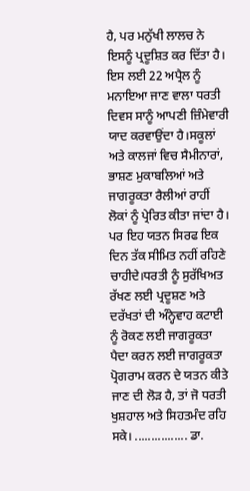ਹੈ, ਪਰ ਮਨੁੱਖੀ ਲਾਲਚ ਨੇ ਇਸਨੂੰ ਪ੍ਰਦੂਸ਼ਿਤ ਕਰ ਦਿੱਤਾ ਹੈ। ਇਸ ਲਈ 22 ਅਪ੍ਰੈਲ ਨੂੰ ਮਨਾਇਆ ਜਾਣ ਵਾਲਾ ਧਰਤੀ ਦਿਵਸ ਸਾਨੂੰ ਆਪਣੀ ਜ਼ਿੰਮੇਵਾਰੀ ਯਾਦ ਕਰਵਾਉਂਦਾ ਹੈ।ਸਕੂਲਾਂ ਅਤੇ ਕਾਲਜਾਂ ਵਿਚ ਸੈਮੀਨਾਰਾਂ, ਭਾਸ਼ਣ ਮੁਕਾਬਲਿਆਂ ਅਤੇ ਜਾਗਰੂਕਤਾ ਰੈਲੀਆਂ ਰਾਹੀਂ ਲੋਕਾਂ ਨੂੰ ਪ੍ਰੇਰਿਤ ਕੀਤਾ ਜਾਂਦਾ ਹੈ। ਪਰ ਇਹ ਯਤਨ ਸਿਰਫ ਇਕ ਦਿਨ ਤੱਕ ਸੀਮਿਤ ਨਹੀਂ ਰਹਿਣੇ ਚਾਹੀਦੇ।ਧਰਤੀ ਨੂੰ ਸੁਰੱਖਿਅਤ ਰੱਖਣ ਲਈ ਪ੍ਰਦੂਸ਼ਣ ਅਤੇ ਦਰੱਖਤਾਂ ਦੀ ਅੰਨ੍ਹੇਵਾਹ ਕਟਾਈ ਨੂੰ ਰੋਕਣ ਲਈ ਜਾਗਰੂਕਤਾ ਪੈਦਾ ਕਰਨ ਲਈ ਜਾਗਰੂਕਤਾ ਪ੍ਰੋਗਰਾਮ ਕਰਨ ਦੇ ਯਤਨ ਕੀਤੇ ਜਾਣ ਦੀ ਲੋੜ ਹੈ, ਤਾਂ ਜੋ ਧਰਤੀ ਖੁਸ਼ਹਾਲ ਅਤੇ ਸਿਹਤਮੰਦ ਰਹਿ ਸਕੇ। ................ ਡਾ.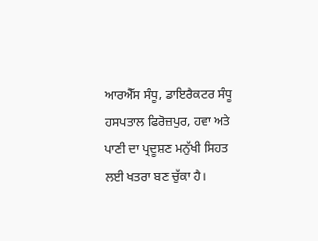ਆਰਐੱਸ ਸੰਧੂ, ਡਾਇਰੈਕਟਰ ਸੰਧੂ ਹਸਪਤਾਲ ਫਿਰੋਜ਼ਪੁਰ, ਹਵਾ ਅਤੇ ਪਾਣੀ ਦਾ ਪ੍ਰਦੂਸ਼ਣ ਮਨੁੱਖੀ ਸਿਹਤ ਲਈ ਖਤਰਾ ਬਣ ਚੁੱਕਾ ਹੈ।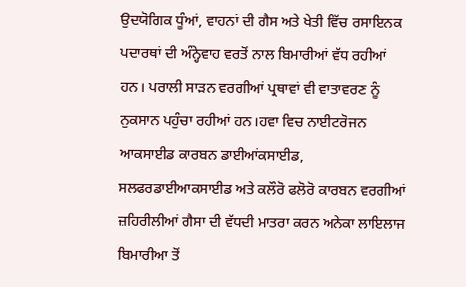ਉਦਯੋਗਿਕ ਧੂੰਆਂ, ਵਾਹਨਾਂ ਦੀ ਗੈਸ ਅਤੇ ਖੇਤੀ ਵਿੱਚ ਰਸਾਇਨਕ ਪਦਾਰਥਾਂ ਦੀ ਅੰਨ੍ਹੇਵਾਹ ਵਰਤੋਂ ਨਾਲ ਬਿਮਾਰੀਆਂ ਵੱਧ ਰਹੀਆਂ ਹਨ। ਪਰਾਲੀ ਸਾੜਨ ਵਰਗੀਆਂ ਪ੍ਰਥਾਵਾਂ ਵੀ ਵਾਤਾਵਰਣ ਨੂੰ ਨੁਕਸਾਨ ਪਹੁੰਚਾ ਰਹੀਆਂ ਹਨ।ਹਵਾ ਵਿਚ ਨਾਈਟਰੋਜਨ ਆਕਸਾਈਡ ਕਾਰਬਨ ਡਾਈਆਂਕਸਾਈਡ, ਸਲਫਰਡਾਈਆਕਸਾਈਡ ਅਤੇ ਕਲੌਰੋ ਫਲੋਰੋ ਕਾਰਬਨ ਵਰਗੀਆਂ ਜ਼ਹਿਰੀਲੀਆਂ ਗੈਸਾ ਦੀ ਵੱਧਦੀ ਮਾਤਰਾ ਕਰਨ ਅਨੇਕਾ ਲਾਇਲਾਜ ਬਿਮਾਰੀਆ ਤੋਂ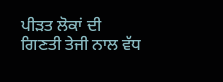ਪੀੜਤ ਲੋਕਾਂ ਦੀ ਗਿਣਤੀ ਤੇਜੀ ਨਾਲ ਵੱਧ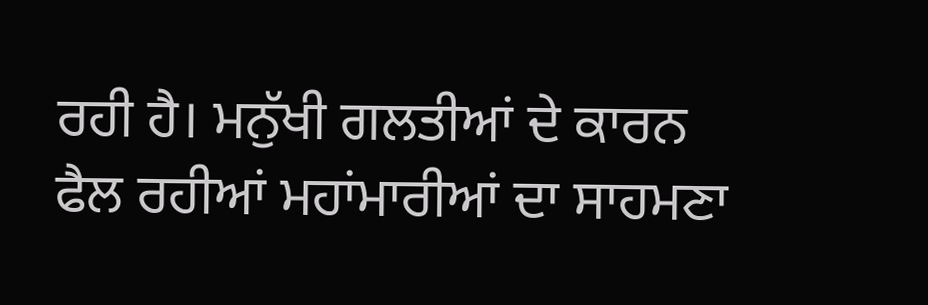ਰਹੀ ਹੈ। ਮਨੁੱਖੀ ਗਲਤੀਆਂ ਦੇ ਕਾਰਨ ਫੈਲ ਰਹੀਆਂ ਮਹਾਂਮਾਰੀਆਂ ਦਾ ਸਾਹਮਣਾ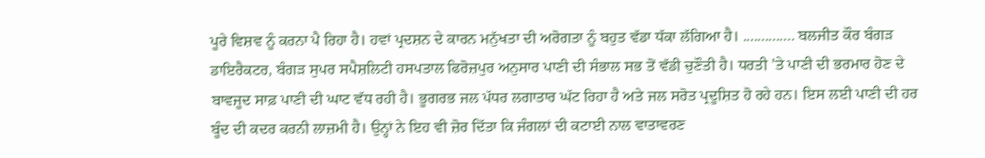ਪੂਰੇ ਵਿਸ਼ਵ ਨੂੰ ਕਰਨਾ ਪੈ ਰਿਹਾ ਹੈ। ਹਵਾਂ ਪ੍ਰਦਸ਼ਨ ਦੇ ਕਾਰਨ ਮਨੁੱਖਤਾ ਦੀ ਅਰੋਗਤਾ ਨੂੰ ਬਹੁਤ ਵੱਡਾ ਧੱਕਾ ਲੱਗਿਆ ਹੈ। .............. ਬਲਜੀਤ ਕੌਰ ਬੰਗੜ ਡਾਇਰੈਕਟਰ, ਬੰਗੜ ਸੁਪਰ ਸਪੈਸ਼ਲਿਟੀ ਹਸਪਤਾਲ ਫਿਰੋਜ਼ਪੁਰ ਅਨੁਸਾਰ ਪਾਣੀ ਦੀ ਸੰਭਾਲ ਸਭ ਤੋਂ ਵੱਡੀ ਚੁਣੌਤੀ ਹੈ। ਧਰਤੀ ’ਤੇ ਪਾਣੀ ਦੀ ਭਰਮਾਰ ਹੋਣ ਦੇ ਬਾਵਜੂਦ ਸਾਫ਼ ਪਾਣੀ ਦੀ ਘਾਟ ਵੱਧ ਰਹੀ ਹੈ। ਭੂਗਰਭ ਜਲ ਪੱਧਰ ਲਗਾਤਾਰ ਘੱਟ ਰਿਹਾ ਹੈ ਅਤੇ ਜਲ ਸਰੋਤ ਪ੍ਰਦੂਸ਼ਿਤ ਹੋ ਰਹੇ ਹਨ। ਇਸ ਲਈ ਪਾਣੀ ਦੀ ਹਰ ਬੂੰਦ ਦੀ ਕਦਰ ਕਰਨੀ ਲਾਜ਼ਮੀ ਹੈ। ਉਨ੍ਹਾਂ ਨੇ ਇਹ ਵੀ ਜ਼ੋਰ ਦਿੱਤਾ ਕਿ ਜੰਗਲਾਂ ਦੀ ਕਟਾਈ ਨਾਲ ਵਾਤਾਵਰਣ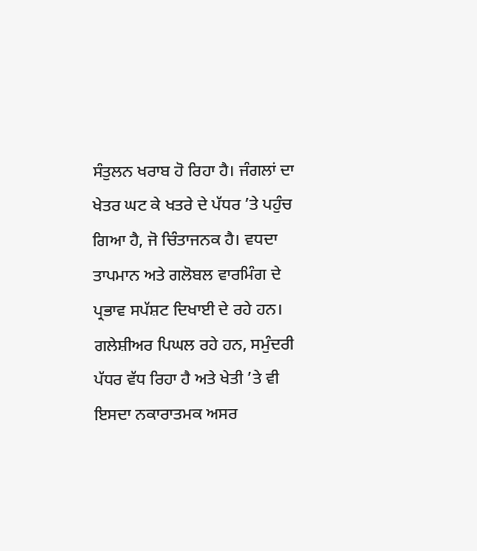ਸੰਤੁਲਨ ਖਰਾਬ ਹੋ ਰਿਹਾ ਹੈ। ਜੰਗਲਾਂ ਦਾ ਖੇਤਰ ਘਟ ਕੇ ਖਤਰੇ ਦੇ ਪੱਧਰ ’ਤੇ ਪਹੁੰਚ ਗਿਆ ਹੈ, ਜੋ ਚਿੰਤਾਜਨਕ ਹੈ। ਵਧਦਾ ਤਾਪਮਾਨ ਅਤੇ ਗਲੋਬਲ ਵਾਰਮਿੰਗ ਦੇ ਪ੍ਰਭਾਵ ਸਪੱਸ਼ਟ ਦਿਖਾਈ ਦੇ ਰਹੇ ਹਨ। ਗਲੇਸ਼ੀਅਰ ਪਿਘਲ ਰਹੇ ਹਨ, ਸਮੁੰਦਰੀ ਪੱਧਰ ਵੱਧ ਰਿਹਾ ਹੈ ਅਤੇ ਖੇਤੀ ’ਤੇ ਵੀ ਇਸਦਾ ਨਕਾਰਾਤਮਕ ਅਸਰ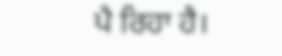ਪੈ ਰਿਹਾ ਹੈ।